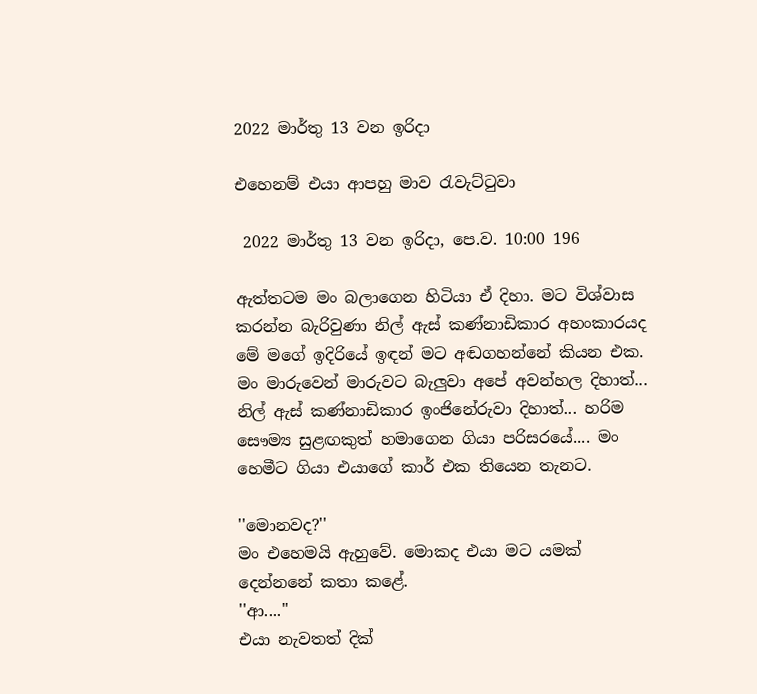2022 මාර්තු 13 වන ඉරිදා

එහෙනම් එයා ආපහු මාව රැවැට්ටුවා

 2022 මාර්තු 13 වන ඉරිදා, පෙ.ව. 10:00 196

ඇත්තටම මං බලාගෙන හිටියා ඒ දිහා. මට විශ්වාස කරන්න බැරිවුණා නිල් ඇස් කණ්නාඩිකාර අහංකාරයද මේ මගේ ඉදිරියේ ඉඳන් මට අඬගහන්නේ කියන එක. මං මාරුවෙන් මාරුවට බැලුවා අපේ අවන්හල දිහාත්... නිල් ඇස් කණ්නාඩිකාර ඉංජිනේරුවා දිහාත්... හරිම සෞම්‍ය සුළඟකුත් හමාගෙන ගියා පරිසරයේ.... මං හෙමීට ගියා එයාගේ කාර් එක තියෙන තැනට.

''මොනවද?''
මං එහෙමයි ඇහුවේ. මොකද එයා මට යමක් දෙන්නනේ කතා කළේ.
''ආ....''
එයා නැවතත් දික්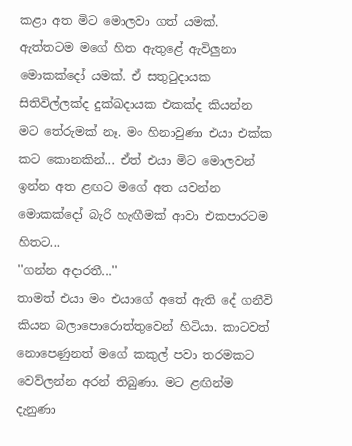කළා අත මිට මොලවා ගත් යමක්. ඇත්තටම මගේ හිත ඇතුළේ ඇවිලුනා මොකක්දෝ යමක්. ඒ සතුටුදායක සිතිවිල්ලක්ද දුක්ඛදායක එකක්ද කියන්න මට තේරුමක් නෑ. මං හිනාවුණා එයා එක්ක කට කොනකින්... ඒත් එයා මිට මොලවන් ඉන්න අත ළඟට මගේ අත යවන්න මොකක්දෝ බැරි හැඟීමක් ආවා එකපාරටම හිතට...
''ගන්න අදාරතී...''
තාමත් එයා මං එයාගේ අතේ ඇති දේ ගනීවි කියන බලාපොරොත්තුවෙන් හිටියා. කාටවත් නොපෙණුනත් මගේ කකුල් පවා තරමකට වෙව්ලන්න අරන් තිබුණා. මට ළඟින්ම දැනුණා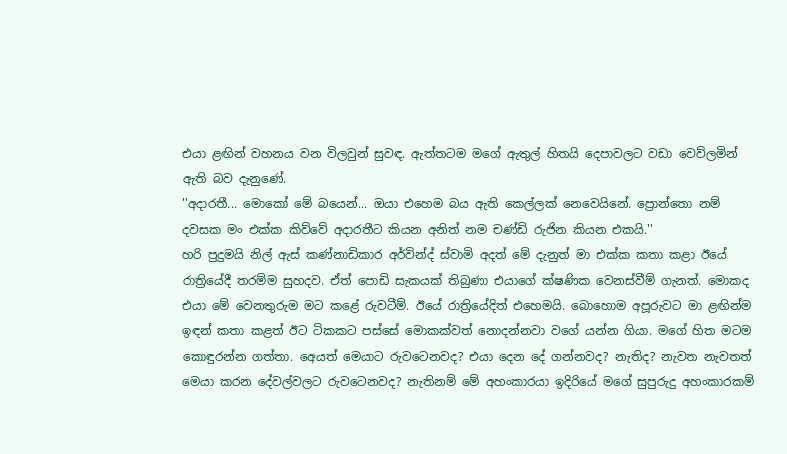එයා ළඟින් වහනය වන විලවුන් සුවඳ. ඇත්තටම මගේ ඇතුල් හිතයි දෙපාවලට වඩා වෙව්ලමින් ඇති බව දැනුණේ.
''අදාරතී... මොකෝ මේ බයෙන්... ඔයා එහෙම බය ඇති කෙල්ලක් නෙවෙයිනේ. ප්‍රොන්තො නම් දවසක මං එක්ක කිව්වේ අදාරතීට කියන අනිත් නම චණ්ඩි රුජින කියන එකයි.''
හරි පුදුමයි නිල් ඇස් කණ්නාඩිකාර අර්වින්ද් ස්වාමි අදත් මේ දැනුත් මා එක්ක කතා කළා ඊයේ රාත්‍රියේදී තරම්ම සුහදව. ඒත් පොඩි සැකයක් තිබුණා එයාගේ ක්ෂණික වෙනස්වීම් ගැනත්. මොකද එයා මේ වෙනතුරුම මට කළේ රුවටීම්. ඊයේ රාත්‍රියේදිත් එහෙමයි. බොහොම අපූරුවට මා ළඟින්ම ඉඳන් කතා කළත් ඊට ටිකකට පස්සේ මොකක්වත් නොදන්නවා වගේ යන්න ගියා. මගේ හිත මටම කොඳුරන්න ගත්තා. අෙයත් මෙයාට රුවටෙනවද? එයා දෙන දේ ගන්නවද? නැතිද? නැවත නැවතත් මෙයා කරන දේවල්වලට රුවටෙනවද? නැතිනම් මේ අහංකාරයා ඉදිරියේ මගේ සුපුරුදු අහංකාරකම්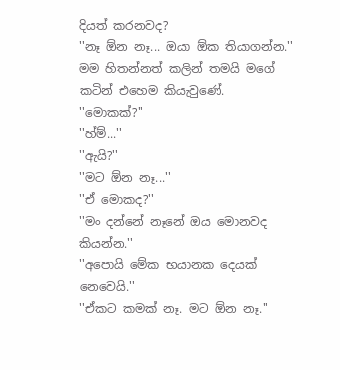දියත් කරනවද?
''නෑ ඕන නෑ... ඔයා ඕක තියාගන්න.'' මම හිතන්නත් කලින් තමයි මගේ කටින් එහෙම කියැවුණේ.
''මොකක්?''
''හ්ම්...''
''ඇයි?''
''මට ඕන නෑ...''
''ඒ මොකද?''
''මං දන්නේ නෑනේ ඔය මොනවද කියන්න.''
''අපොයි මේක භයානක දෙයක් නෙවෙයි.''
''ඒකට කමක් නෑ. මට ඕන නෑ.''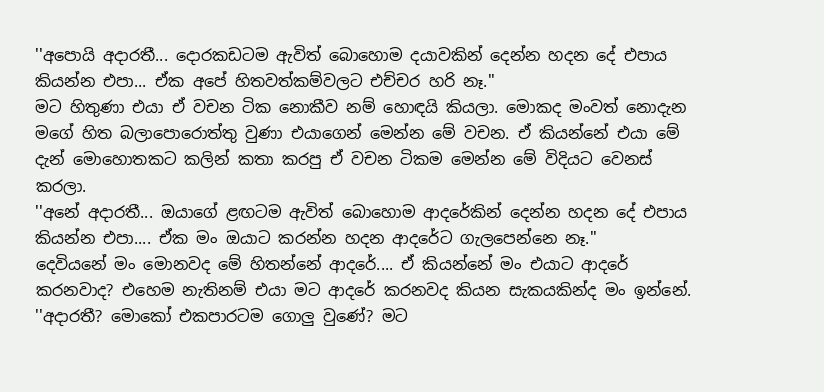''අපොයි අදාරතී... දොරකඩටම ඇවිත් බොහොම දයාවකින් දෙන්න හදන දේ එපාය කියන්න එපා... ඒක අපේ හිතවත්කම්වලට එච්චර හරි නෑ.''
මට හිතුණා එයා ඒ වචන ටික නොකීව නම් හොඳයි කියලා. මොකද මංවත් නොදැන මගේ හිත බලාපොරොත්තු වුණා එයාගෙන් මෙන්න මේ වචන. ඒ කියන්නේ එයා මේ දැන් මොහොතකට කලින් කතා කරපු ඒ වචන ටිකම මෙන්න මේ විදියට වෙනස් කරලා.
''අනේ අදාරතී... ඔයාගේ ළඟටම ඇවිත් බොහොම ආදරේකින් දෙන්න හදන දේ එපාය කියන්න එපා.... ඒක මං ඔයාට කරන්න හදන ආදරේට ගැලපෙන්නෙ නෑ.''
දෙවියනේ මං මොනවද මේ හිතන්නේ ආදරේ.... ඒ කියන්නේ මං එයාට ආදරේ කරනවාද? එහෙම නැතිනම් එයා මට ආදරේ කරනවද කියන සැකයකින්ද මං ඉන්නේ.
''අදාරතී? මොකෝ එකපාරටම ගොලු වුණේ? මට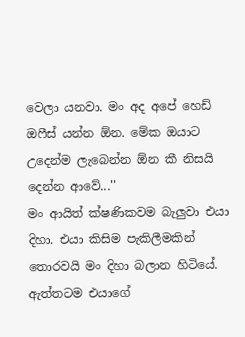වෙලා යනවා. මං අද අපේ හෙඩ් ඔෆීස් යන්න ඕන. මේක ඔයාට උදෙන්ම ලැබෙන්න ඕන කී නිසයි දෙන්න ආවේ...''
මං ආයිත් ක්ෂණිකවම බැලුවා එයා දිහා. එයා කිසිම පැකිලීමකින් තොරවයි මං දිහා බලාන හිටියේ. ඇත්තටම එයාගේ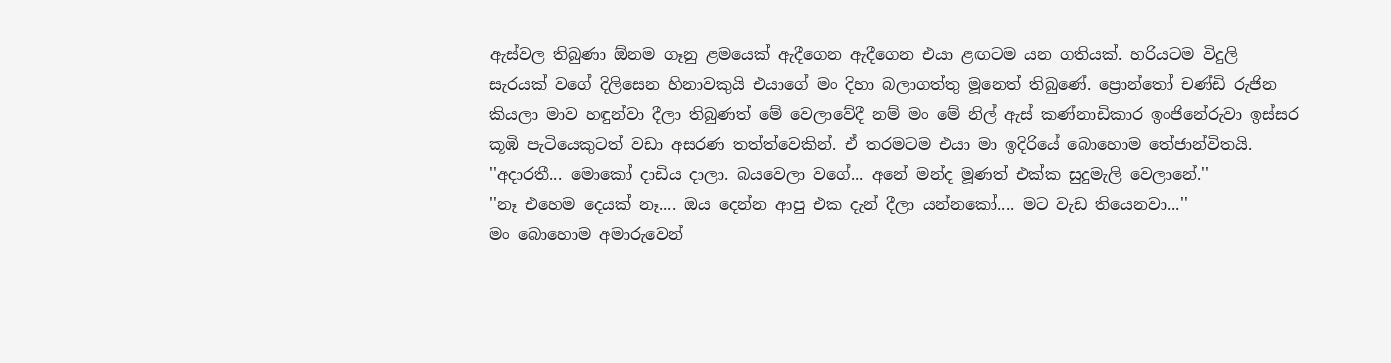ඇස්වල තිබුණා ඕනම ගෑනු ළමයෙක් ඇදීගෙන ඇදීගෙන එයා ළඟටම යන ගතියක්. හරියටම විදුලි සැරයක් වගේ දිලිසෙන හිනාවකුයි එයාගේ මං දිහා බලාගත්තු මූනෙත් තිබුණේ. ප්‍රොන්තෝ චණ්ඩි රුජින කියලා මාව හඳුන්වා දීලා තිබුණත් මේ වෙලාවේදී නම් මං මේ නිල් ඇස් කණ්නාඩිකාර ඉංජිනේරුවා ඉස්සර කූඹි පැටියෙකුටත් වඩා අසරණ තත්ත්වෙකින්. ඒ තරමටම එයා මා ඉදිරියේ බොහොම තේජාන්විතයි.
''අදාරතී... මොකෝ දාඩිය දාලා. බයවෙලා වගේ... අනේ මන්ද මූණත් එක්ක සුදුමැලි වෙලානේ.''
''නෑ එහෙම දෙයක් නෑ.... ඔය දෙන්න ආපු එක දැන් දීලා යන්නකෝ.... මට වැඩ තියෙනවා...''
මං බොහොම අමාරුවෙන්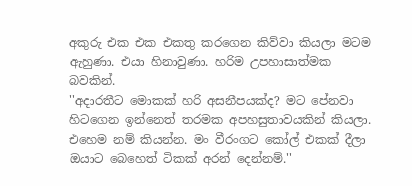අකුරු එක එක එකතු කරගෙන කිව්වා කියලා මටම ඇහුණා. එයා හිනාවුණා. හරිම උපහාසාත්මක බවකින්.
''අදාරතීට මොකක් හරි අසනීපයක්ද? මට පේනවා හිටගෙන ඉන්නෙත් තරමක අපහසුතාවයකින් කියලා. එහෙම නම් කියන්න. මං වීරංගට කෝල් එකක් දීලා ඔයාට බෙහෙත් ටිකක් අරන් දෙන්නම්.''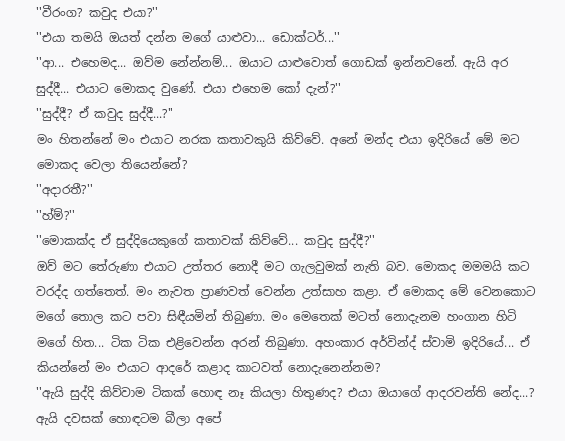''වීරංග? කවුද එයා?''
''එයා තමයි ඔයත් දන්න මගේ යාළුවා... ඩොක්ටර්...''
''ආ... එහෙමද... ඔව්ම නේන්නම්... ඔයාට යාළුවොත් ගොඩක් ඉන්නවනේ. ඇයි අර සුද්දී... එයාට මොකද වුණේ. එයා එහෙම කෝ දැන්?''
''සුද්දී? ඒ කවුද සුද්දී...?''
මං හිතන්නේ මං එයාට නරක කතාවකුයි කිව්වේ. අනේ මන්ද එයා ඉදිරියේ මේ මට මොකද වෙලා තියෙන්නේ?
''අදාරතී?''
''හ්ම්?''
''මොකක්ද ඒ සුද්දියෙකුගේ කතාවක් කිව්වේ... කවුද සුද්දී?''
ඔව් මට තේරුණා එයාට උත්තර නොදී මට ගැලවුමක් නැති බව. මොකද මමමයි කට වරද්ද ගත්තෙත්. මං නැවත ප්‍රාණවත් වෙන්න උත්සාහ කළා. ඒ මොකද මේ වෙනකොට මගේ තොල කට පවා සිඳීයමින් තිබුණා. මං මෙතෙක් මටත් නොදැනම හංගාන හිටි මගේ හිත... ටික ටික එළිවෙන්න අරන් තිබුණා. අහංකාර අර්වින්ද් ස්වාමි ඉදිරියේ... ඒ කියන්නේ මං එයාට ආදරේ කළාද කාටවත් නොදැනෙන්නම?
''ඇයි සුද්දි කිව්වාම ටිකක් හොඳ නෑ කියලා හිතුණද? එයා ඔයාගේ ආදරවන්ති නේද...? ඇයි දවසක් හොඳටම බීලා අපේ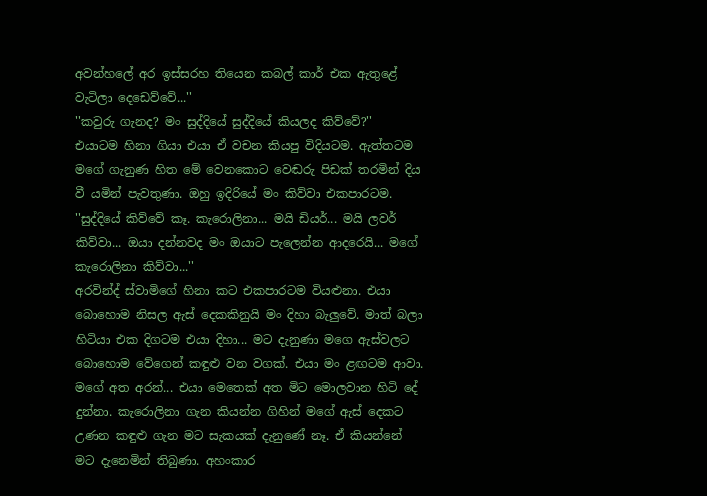අවන්හලේ අර ඉස්සරහ තියෙන කබල් කාර් එක ඇතුළේ වැටිලා දෙඩෙව්වේ...''
''කවුරු ගැනද? මං සුද්දියේ සුද්දියේ කියලද කිව්වේ?''
එයාටම හිනා ගියා එයා ඒ වචන කියපු විදියටම. ඇත්තටම මගේ ගැනුණ හිත මේ වෙනකොට වෙඬරු පිඩක් තරමින් දිය වී යමින් පැවතුණා. ඔහු ඉදිරියේ මං කිව්වා එකපාරටම.
''සුද්දියේ කිව්වේ කෑ. කැරොලිනා... මයි ඩියර්... මයි ලවර් කිව්වා... ඔයා දන්නවද මං ඔයාට පැලෙන්න ආදරෙයි... මගේ කැරොලිනා කිව්වා...''
අරවින්ද් ස්වාමිගේ හිනා කට එකපාරටම වියළුනා. එයා බොහොම නිසල ඇස් දෙකකිනුයි මං දිහා බැලුවේ. මාත් බලා හිටියා එක දිගටම එයා දිහා... මට දැනුණා මගෙ ඇස්වලට බොහොම වේගෙන් කඳුළු වන වගක්. එයා මං ළඟටම ආවා. මගේ අත අරන්... එයා මෙතෙක් අත මිට මොලවාන හිටි දේ දුන්නා. කැරොලිනා ගැන කියන්න ගිහින් මගේ ඇස් දෙකට උණන කඳුළු ගැන මට සැකයක් දැනුණේ නෑ. ඒ කියන්නේ මට දැනෙමින් තිබුණා. අහංකාර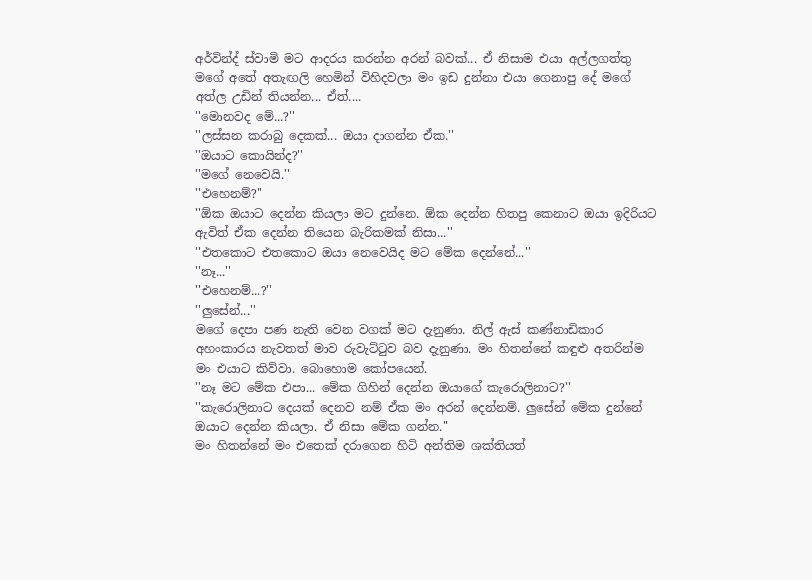අර්වින්ද් ස්වාමි මට ආදරය කරන්න අරන් බවක්... ඒ නිසාම එයා අල්ලගත්තු මගේ අතේ අතැඟලි හෙමින් විහිදවලා මං ඉඩ දුන්නා එයා ගෙනාපු දේ මගේ අත්ල උඩින් තියන්න... ඒත්....
''මොනවද මේ...?''
''ලස්සන කරාබු දෙකක්... ඔයා දාගන්න ඒක.''
''ඔයාට කොයින්ද?''
''මගේ නෙවෙයි.''
''එහෙනම්?''
''ඕක ඔයාට දෙන්න කියලා මට දුන්නෙ. ඕක දෙන්න හිතපු කෙනාට ඔයා ඉදිරියට ඇවිත් ඒක දෙන්න තියෙන බැරිකමක් නිසා...''
''එතකොට එතකොට ඔයා නෙවෙයිද මට මේක දෙන්නේ...''
''නෑ...''
''එහෙනම්...?''
''ලුසේන්...''
මගේ දෙපා පණ නැති වෙන වගක් මට දැනුණා. නිල් ඇස් කණ්නාඩිකාර අහංකාරය නැවතත් මාව රුවැට්ටුව බව දැනුණා. මං හිතන්නේ කඳුළු අතරින්ම මං එයාට කිව්වා. බොහොම කෝපයෙන්.
''නෑ මට මේක එපා... මේක ගිහින් දෙන්න ඔයාගේ කැරොලිනාට?''
''කැරොලිනාට දෙයක් දෙනව නම් ඒක මං අරන් දෙන්නම්. ලුසේන් මේක දුන්නේ ඔයාට දෙන්න කියලා. ඒ නිසා මේක ගන්න.''
මං හිතන්නේ මං එතෙක් දරාගෙන හිටි අන්තිම ශක්තියත්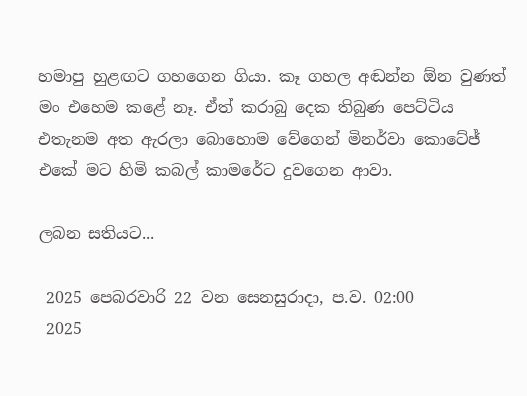හමාපු හුළඟට ගහගෙන ගියා. කෑ ගහල අඬන්න ඕන වුණත් මං එහෙම කළේ නෑ. ඒත් කරාබු දෙක තිබුණ පෙට්ටිය එතැනම අත ඇරලා බොහොම වේගෙන් මිනර්වා කොටේජ් එකේ මට හිමි කබල් කාමරේට දුවගෙන ආවා.

ලබන සතියට...

 2025 පෙබරවාරි 22 වන සෙනසුරාදා, ප.ව. 02:00
 2025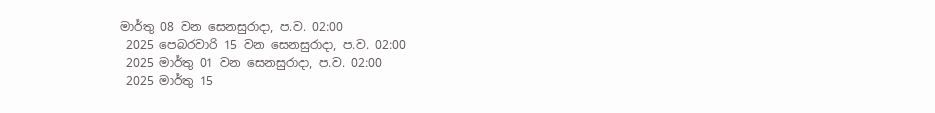මාර්තු 08 වන සෙනසුරාදා, ප.ව. 02:00
 2025 පෙබරවාරි 15 වන සෙනසුරාදා, ප.ව. 02:00
 2025 මාර්තු 01 වන සෙනසුරාදා, ප.ව. 02:00
 2025 මාර්තු 15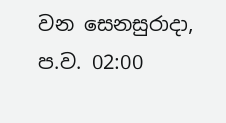වන සෙනසුරාදා, ප.ව. 02:00